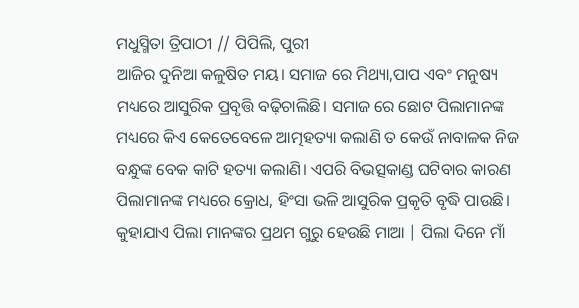ମଧୁସ୍ମିତା ତ୍ରିପାଠୀ // ପିପିଲି, ପୁରୀ
ଆଜିର ଦୁନିଆ କଳୁଷିତ ମୟ। ସମାଜ ରେ ମିଥ୍ୟା,ପାପ ଏବଂ ମନୁଷ୍ୟ ମଧ୍ୟରେ ଆସୁରିକ ପ୍ରବୃତ୍ତି ବଢ଼ିଚାଲିଛି। ସମାଜ ରେ ଛୋଟ ପିଲାମାନଙ୍କ ମଧ୍ୟରେ କିଏ କେତେବେଳେ ଆତ୍ମହତ୍ୟା କଲାଣି ତ କେଉଁ ନାବାଳକ ନିଜ ବନ୍ଧୁଙ୍କ ବେକ କାଟି ହତ୍ୟା କଲାଣି। ଏପରି ବିଭତ୍ସକାଣ୍ଡ ଘଟିବାର କାରଣ ପିଲାମାନଙ୍କ ମଧ୍ୟରେ କ୍ରୋଧ, ହିଂସା ଭଳି ଆସୁରିକ ପ୍ରକୃତି ବୃଦ୍ଧି ପାଉଛି।
କୁହାଯାଏ ପିଲା ମାନଙ୍କର ପ୍ରଥମ ଗୁରୁ ହେଉଛି ମାଆ | ପିଲା ଦିନେ ମାଁ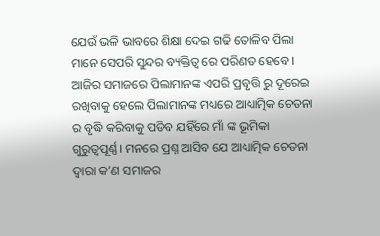ଯେଉଁ ଭଳି ଭାବରେ ଶିକ୍ଷା ଦେଇ ଗଢି ତୋଳିବ ପିଲା ମାନେ ସେପରି ସୁନ୍ଦର ବ୍ୟକ୍ତିତ୍ଵ ରେ ପରିଣତ ହେବେ । ଆଜିର ସମାଜରେ ପିଲାମାନଙ୍କ ଏପରି ପ୍ରବୃତ୍ତି ରୁ ଦୂରେଇ ରଖିବାକୁ ହେଲେ ପିଲାମାନଙ୍କ ମଧ୍ୟରେ ଆଧ୍ୟାତ୍ମିକ ଚେତନା ର ବୃଦ୍ଧି କରିବାକୁ ପଡିବ ଯହିଁରେ ମାଁ ଙ୍କ ଭୂମିକା ଗୁରୁତ୍ଵପୂର୍ଣ୍ଣ। ମନରେ ପ୍ରଶ୍ନ ଆସିବ ଯେ ଆଧ୍ୟାତ୍ମିକ ଚେତନା ଦ୍ଵାରା କ’ଣ ସମାଜର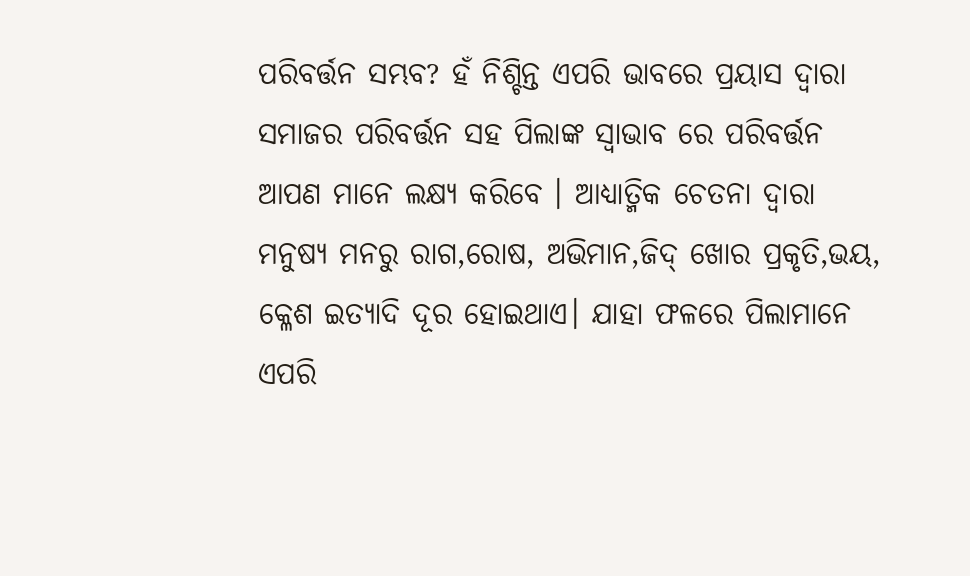ପରିବର୍ତ୍ତନ ସମ୍ଭବ? ହଁ ନିଶ୍ଚିନ୍ତ ଏପରି ଭାବରେ ପ୍ରୟାସ ଦ୍ବାରା ସମାଜର ପରିବର୍ତ୍ତନ ସହ ପିଲାଙ୍କ ସ୍ବାଭାବ ରେ ପରିବର୍ତ୍ତନ ଆପଣ ମାନେ ଲକ୍ଷ୍ୟ କରିବେ । ଆଧ୍ୟାତ୍ମିକ ଚେତନା ଦ୍ଵାରା ମନୁଷ୍ୟ ମନରୁ ରାଗ,ରୋଷ, ଅଭିମାନ,ଜିଦ୍ ଖୋର ପ୍ରକୃତି,ଭୟ, କ୍ଳେଶ ଇତ୍ୟାଦି ଦୂର ହୋଇଥାଏ। ଯାହା ଫଳରେ ପିଲାମାନେ ଏପରି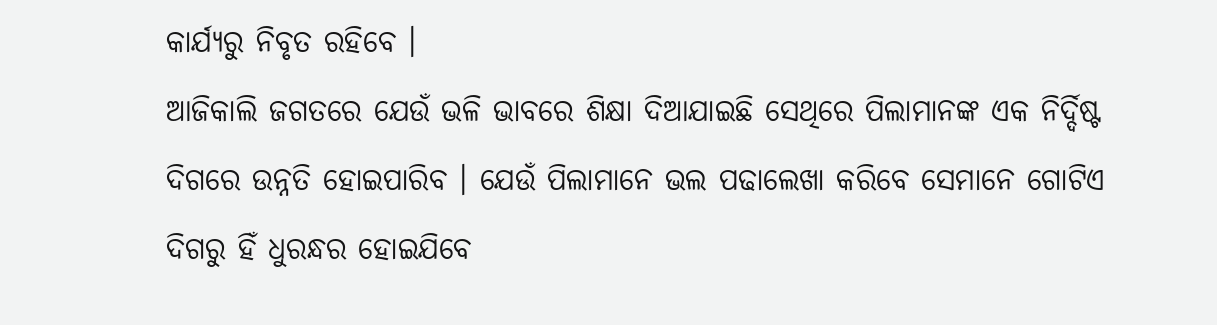କାର୍ଯ୍ୟରୁ ନିବୃତ ରହିବେ ।
ଆଜିକାଲି ଜଗତରେ ଯେଉଁ ଭଳି ଭାବରେ ଶିକ୍ଷା ଦିଆଯାଇଛି ସେଥିରେ ପିଲାମାନଙ୍କ ଏକ ନିର୍ଦ୍ଦିଷ୍ଟ ଦିଗରେ ଉନ୍ନତି ହୋଇପାରିବ । ଯେଉଁ ପିଲାମାନେ ଭଲ ପଢାଲେଖା କରିବେ ସେମାନେ ଗୋଟିଏ ଦିଗରୁ ହିଁ ଧୁରନ୍ଧର ହୋଇଯିବେ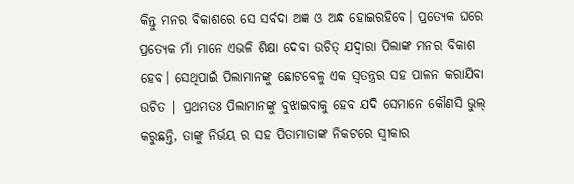କିନ୍ତୁ ମନର ବିକାଶରେ ସେ ସର୍ବଦା ଅଜ୍ଞ ଓ ଅନ୍ଧ ହୋଇରହିବେ। ପ୍ରତ୍ୟେକ ଘରେ ପ୍ରତ୍ୟେକ ମାଁ ମାନେ ଏଭଳି ଶିକ୍ଷା ଦେବା ଉଚିତ୍ ଯଦ୍ୱାରା ପିଲାଙ୍କ ମନର ବିକାଶ ହେବ। ସେଥିପାଇଁ ପିଲାମାନଙ୍କୁ ଛୋଟବେଳୁ ଏକ ସ୍ୱତନ୍ତ୍ରର ସହ ପାଳନ କରାଯିବା ଉଚିତ | ପ୍ରଥମତଃ ପିଲାମାନଙ୍କୁ ବୁଝାଇବାକୁ ହେବ ଯଦି ସେମାନେ କୌଣସି ଭୁଲ୍ କରୁଛନ୍ତି, ତାଙ୍କୁ ନିର୍ଭୟ ର ସହ ପିତାମାତାଙ୍କ ନିକଟରେ ସ୍ବୀକାର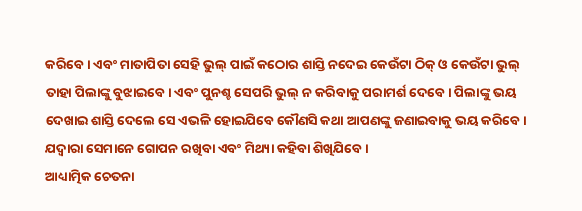କରିବେ। ଏବଂ ମାତାପିତା ସେହି ଭୁଲ୍ ପାଇଁ କଠୋର ଶାସ୍ତି ନଦେଇ କେଉଁଟା ଠିକ୍ ଓ କେଉଁଟା ଭୁଲ୍ ତାହା ପିଲାଙ୍କୁ ବୁଝାଇବେ। ଏବଂ ପୁନଶ୍ଚ ସେପରି ଭୁଲ୍ ନ କରିବାକୁ ପରାମର୍ଶ ଦେବେ । ପିଲାଙ୍କୁ ଭୟ ଦେଖାଇ ଶାସ୍ତି ଦେଲେ ସେ ଏଭଳି ହୋଇଯିବେ କୌଣସି କଥା ଆପଣଙ୍କୁ ଜଣାଇବାକୁ ଭୟ କରିବେ। ଯଦ୍ୱାରା ସେମାନେ ଗୋପନ ରଖିବା ଏବଂ ମିଥ୍ୟା କହିବା ଶିଖିଯିବେ।
ଆଧ୍ୟାତ୍ମିକ ଚେତନା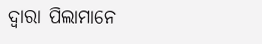ଦ୍ଵାରା ପିଲାମାନେ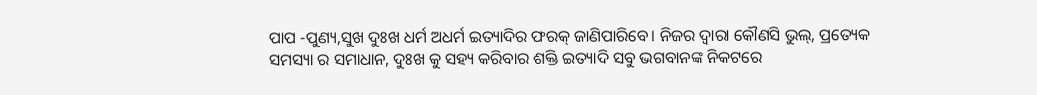ପାପ -ପୁଣ୍ୟ,ସୁଖ ଦୁଃଖ ଧର୍ମ ଅଧର୍ମ ଇତ୍ୟାଦିର ଫରକ୍ ଜାଣିପାରିବେ। ନିଜର ଦ୍ବାରା କୌଣସି ଭୁଲ୍, ପ୍ରତ୍ୟେକ ସମସ୍ୟା ର ସମାଧାନ, ଦୁଃଖ କୁ ସହ୍ୟ କରିବାର ଶକ୍ତି ଇତ୍ୟାଦି ସବୁ ଭଗବାନଙ୍କ ନିକଟରେ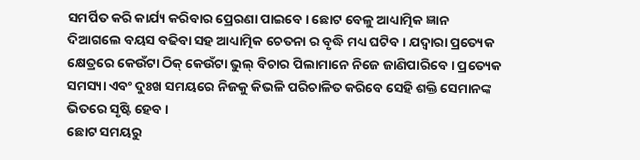ସମର୍ପିତ କରି କାର୍ଯ୍ୟ କରିବାର ପ୍ରେରଣା ପାଇବେ। ଛୋଟ ବେଳୁ ଆଧ୍ୟାତ୍ମିକ ଜ୍ଞାନ ଦିଆଗଲେ ବୟସ ବଢିବା ସହ ଆଧ୍ୟାତ୍ମିକ ଚେତନା ର ବୃଦ୍ଧି ମଧ୍ୟ ଘଟିବ। ଯଦ୍ୱାରା ପ୍ରତ୍ୟେକ କ୍ଷେତ୍ରରେ କେଉଁଟା ଠିକ୍ କେଉଁଟା ଭୁଲ୍ ବିଚାର ପିଲାମାନେ ନିଜେ ଜାଣିପାରିବେ। ପ୍ରତ୍ୟେକ ସମସ୍ୟା ଏବଂ ଦୁଃଖ ସମୟରେ ନିଜକୁ କିଭଳି ପରିଚାଳିତ କରିବେ ସେହି ଶକ୍ତି ସେମାନଙ୍କ ଭିତରେ ସୃଷ୍ଟି ହେବ।
ଛୋଟ ସମୟରୁ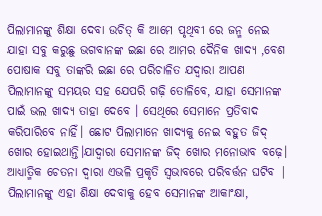ପିଲାମାନଙ୍କୁ ଶିକ୍ଷା ଦେବା ଉଚିତ୍ କି ଆମେ ପୃଥିବୀ ରେ ଜନ୍ମ ନେଇ ଯାହା ସବୁ କରୁଛୁ ଭଗବାନଙ୍କ ଇଛା ରେ ଆମର ଦୈନିକ ଖାଦ୍ୟ ,ବେଶ ପୋଷାକ ସବୁ ତାଙ୍କରି ଇଛା ରେ ପରିଚାଳିତ ଯଦ୍ୱାରା ଆପଣ ପିଲାମାନଙ୍କୁ ସମୟର ସହ ଯେପରି ଗଢ଼ି ତୋଳିବେ, ଯାହା ସେମାନଙ୍କ ପାଇଁ ଭଲ ଖାଦ୍ୟ ତାହା ଦେବେ । ସେଥିରେ ସେମାନେ ପ୍ରତିବାଦ କରିପାରିବେ ନାହିଁ। ଛୋଟ ପିଲାମାନେ ଖାଦ୍ୟକୁ ନେଇ ବହୁତ ଜିଦ୍ ଖୋର ହୋଇଥାନ୍ତି।ଯାଦ୍ବାରା ସେମାନଙ୍କ ଜିଦ୍ ଖୋର ମନୋଭାବ ବଢ଼େ। ଆଧ୍ୟାତ୍ମିକ ଚେତନା ଦ୍ଵାରା ଏଭଳି ପ୍ରକୃତି ସ୍ୱଭାବରେ ପରିବର୍ତ୍ତନ ଘଟିବ |
ପିଲାମାନଙ୍କୁ ଏହା ଶିକ୍ଷା ଦେବାକୁ ହେବ ସେମାନଙ୍କ ଆକାଂକ୍ଷା,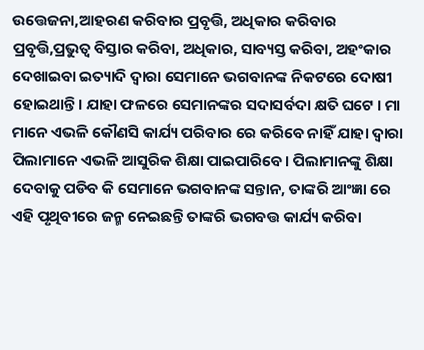ଉତ୍ତେଜନା,ଆହରଣ କରିବାର ପ୍ରବୃତ୍ତି, ଅଧିକାର କରିବାର ପ୍ରବୃତ୍ତି,ପ୍ରଭୁତ୍ବ ବିସ୍ତାର କରିବା, ଅଧିକାର, ସାବ୍ୟସ୍ତ କରିବା, ଅହଂକାର ଦେଖାଇବା ଇତ୍ୟାଦି ଦ୍ଵାରା ସେମାନେ ଭଗବାନଙ୍କ ନିକଟରେ ଦୋଷୀ ହୋଇଥାନ୍ତି। ଯାହା ଫଳରେ ସେମାନଙ୍କର ସଦାସର୍ବଦା କ୍ଷତି ଘଟେ । ମା ମାନେ ଏଭଳି କୌଣସି କାର୍ଯ୍ୟ ପରିବାର ରେ କରିବେ ନାହିଁ ଯାହା ଦ୍ବାରା ପିଲାମାନେ ଏଭଳି ଆସୁରିକ ଶିକ୍ଷା ପାଇପାରିବେ। ପିଲାମାନଙ୍କୁ ଶିକ୍ଷା ଦେବାକୁ ପଡିବ କି ସେମାନେ ଭଗବାନଙ୍କ ସନ୍ତାନ, ତାଙ୍କରି ଆଂଜ୍ଞା ରେ ଏହି ପୃଥିବୀରେ ଜନ୍ମ ନେଇଛନ୍ତି ତାଙ୍କରି ଭଗବତ୍ତ କାର୍ଯ୍ୟ କରିବା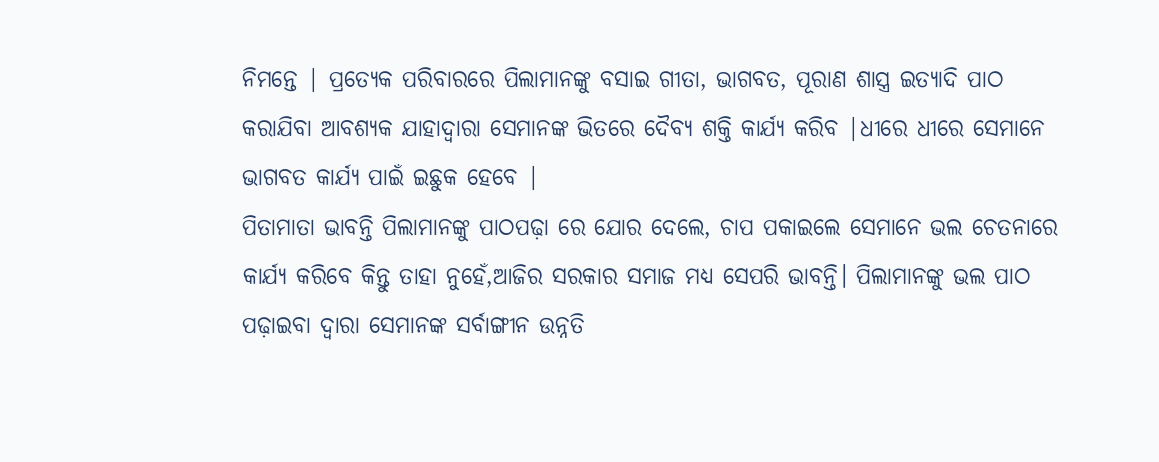ନିମନ୍ତେ | ପ୍ରତ୍ୟେକ ପରିବାରରେ ପିଲାମାନଙ୍କୁ ବସାଇ ଗୀତା, ଭାଗବତ, ପୂରାଣ ଶାସ୍ତ୍ର ଇତ୍ୟାଦି ପାଠ କରାଯିବା ଆବଶ୍ୟକ ଯାହାଦ୍ୱାରା ସେମାନଙ୍କ ଭିତରେ ଦୈବ୍ୟ ଶକ୍ତି କାର୍ଯ୍ୟ କରିବ |ଧୀରେ ଧୀରେ ସେମାନେ ଭାଗବତ କାର୍ଯ୍ୟ ପାଇଁ ଇଛୁକ ହେବେ |
ପିତାମାତା ଭାବନ୍ତି ପିଲାମାନଙ୍କୁ ପାଠପଢ଼ା ରେ ଯୋର ଦେଲେ, ଚାପ ପକାଇଲେ ସେମାନେ ଭଲ ଚେତନାରେ କାର୍ଯ୍ୟ କରିବେ କିନ୍ତୁ ତାହା ନୁହେଁ,ଆଜିର ସରକାର ସମାଜ ମଧ୍ୟ ସେପରି ଭାବନ୍ତି। ପିଲାମାନଙ୍କୁ ଭଲ ପାଠ ପଢ଼ାଇବା ଦ୍ବାରା ସେମାନଙ୍କ ସର୍ବାଙ୍ଗୀନ ଉନ୍ନତି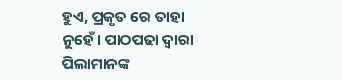ହୁଏ, ପ୍ରକୃତ ରେ ତାହା ନୁହେଁ। ପାଠପଢା ଦ୍ବାରା ପିଲାମାନଙ୍କ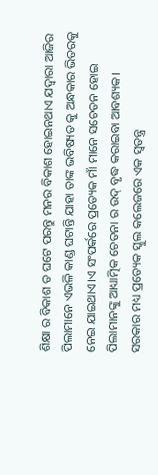ଶିକ୍ଷା ର ବିକାଶ ତ ଘଟେ ପରନ୍ତୁ ମନର ବିକାଶ ହୋଇନଥାଏ ଯଦ୍ୱାରା ଆଜିର ପିଲାମାନେ ଏଭଳି କାଣ୍ଡ ଘଟାନ୍ତି ଯାହା ତାଙ୍କ ଭବିଷ୍ୟତ କୁ ଅନ୍ଧକାର ଭିତରକୁ ନେଇ ଯାଇଥାଏ।ଏ ସଂପର୍କରେ ପ୍ରତ୍ୟେକ ମାଁ ମାନେ ସଚେତନ ହୋଇ ପିଲାମାନଙ୍କୁ ଆଧ୍ୟାତ୍ମିକ ଚେତନା ର ଉଦ୍ ବୃଦ୍ଧ କରାଇବା ଆବଶ୍ୟକ। ସରକାର ମଧ୍ୟ ପ୍ରତ୍ୟେକ ସ୍କୁଲ କଲେଜରେ ଏକ ସ୍ଵତନ୍ତ୍ର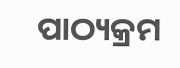ପାଠ୍ୟକ୍ରମ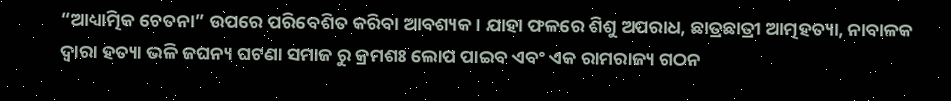“ଆଧ୍ୟାତ୍ମିକ ଚେତନା” ଉପରେ ପରିବେଶିତ କରିବା ଆବଶ୍ୟକ। ଯାହା ଫଳରେ ଶିଶୁ ଅପରାଧ, ଛାତ୍ରଛାତ୍ରୀ ଆତ୍ମହତ୍ୟା, ନାବାଳକ ଦ୍ବାରା ହତ୍ୟା ଭଳି ଜଘନ୍ୟ ଘଟଣା ସମାଜ ରୁ କ୍ରମଶଃ ଲୋପ ପାଇବ ଏବଂ ଏକ ରାମରାଜ୍ୟ ଗଠନ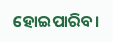ହୋଇପାରିବ।